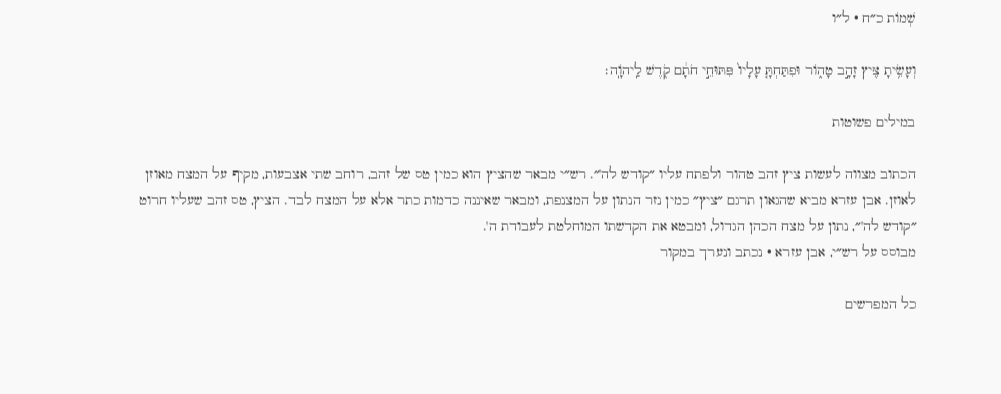שְׁמוֹת כ״ח · ל״ו

וְעָשִׂ֥יתָ צִּ֖יץ זָהָ֣ב טָה֑וֹר וּפִתַּחְתָּ֤ עָלָיו֙ פִּתּוּחֵ֣י חֹתָ֔ם קֹ֖דֶשׁ לַֽיהֹוָֽה׃

במילים פשוטות

הכתוב מצווה לעשות ציץ זהב טהור ולפתח עליו ״קודש לה'״. רש״י מבאר שהציץ הוא כמין טס של זהב, רוחב שתי אצבעות, מקיף על המצח מאוזן לאוזן. אבן עזרא מביא שהגאון תרגם ״ציץ״ כמין נזר הנתון על המצנפת, ומבאר שאיננה כדמות כתר אלא על המצח לבד. הציץ, טס זהב שעליו חרוט ״קודש לה'״, נתון על מצח הכהן הגדול, ומבטא את הקדשתו המוחלטת לעבודת ה'.
מבוסס על רש״י, אבן עזרא · נכתב ונערך במקור

כל המפרשים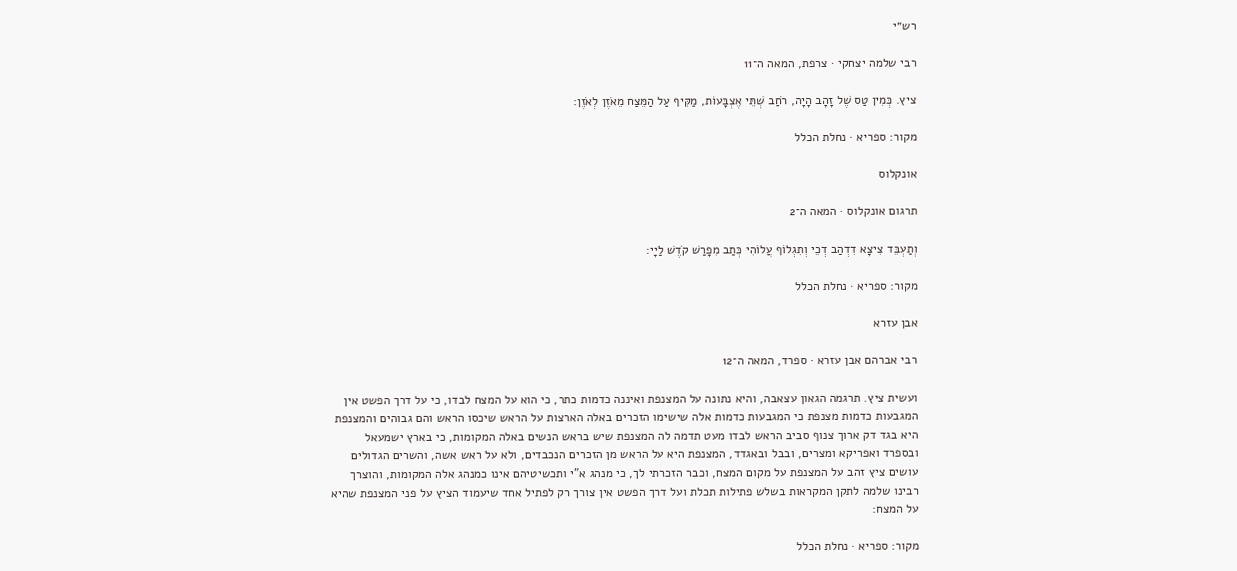רש״י

רבי שלמה יצחקי · צרפת, המאה ה־11

ציץ. כְּמִין טַס שֶׁל זָהָב הָיָה, רֹחַב שְׁתֵּי אֶצְבָּעוֹת, מַקִּיף עַל הַמֵּצַח מֵאֹזֶן לְאֹזֶן:

מקור: ספריא · נחלת הכלל

אונקלוס

תרגום אונקלוס · המאה ה־2

וְתַעְבֵּד צִיצָא דִדְהַב דְכֵי וְתִגְלוֹף עֲלוֹהִי כְּתַב מִפָרַשׁ קֹדֶשׁ לַיָי:

מקור: ספריא · נחלת הכלל

אבן עזרא

רבי אברהם אבן עזרא · ספרד, המאה ה־12

ועשית ציץ. תרגמה הגאון עצאבה, והיא נתונה על המצנפת ואיננה כדמות כתר, כי הוא על המצח לבדו, כי על דרך הפשט אין המגבעות כדמות מצנפת כי המגבעות כדמות אלה שישימו הזכרים באלה הארצות על הראש שיכסו הראש והם גבוהים והמצנפת היא בגד דק ארוך צנוף סביב הראש לבדו מעט תדמה לה המצנפת שיש בראש הנשים באלה המקומות, כי בארץ ישמעאל ובספרד ואפריקא ומצרים, ובבל ובאגדד, המצנפת היא על הראש מן הזכרים הנכבדים, ולא על ראש אשה, והשרים הגדולים עושים ציץ זהב על המצנפת על מקום המצח, וכבר הזכרתי לך, כי מנהג א"י ותכשיטיהם אינו כמנהג אלה המקומות, והוצרך רבינו שלמה לתקן המקראות בשלש פתילות תכלת ועל דרך הפשט אין צורך רק לפתיל אחד שיעמוד הציץ על פני המצנפת שהיא על המצח:

מקור: ספריא · נחלת הכלל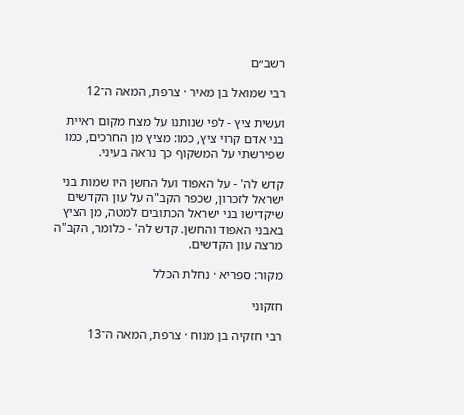רשב״ם

רבי שמואל בן מאיר · צרפת, המאה ה־12

ועשית ציץ - לפי שנותנו על מצח מקום ראיית בני אדם קרוי ציץ, כמו: מציץ מן החרכים, כמו שפירשתי על המשקוף כך נראה בעיני.

קדש לה' - על האפוד ועל החשן היו שמות בני ישראל לזכרון, שכפר הקב"ה על עון הקדשים שיקדישו בני ישראל הכתובים למטה, מן הציץ באבני האפוד והחשן. קדש לה' - כלומר, הקב"ה מרצה עון הקדשים.

מקור: ספריא · נחלת הכלל

חזקוני

רבי חזקיה בן מנוח · צרפת, המאה ה־13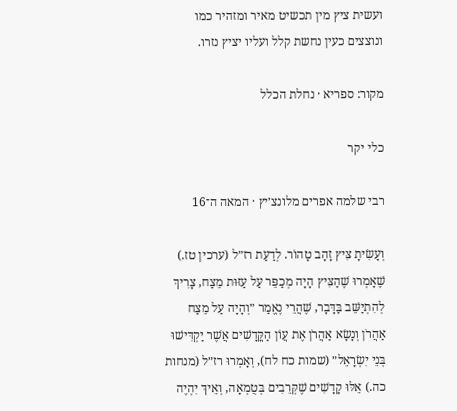ועשית ציץ מין תכשיט מאיר ומזהיר כמו ונוצצים כעין נחשת קלל ועליו יציץ נזרו.

מקור: ספריא · נחלת הכלל

כלי יקר

רבי שלמה אפרים מלונצ׳יץ · המאה ה־16

וְעָשִׂיתָ צִּיץ זָהָב טָהוֹר. לְדַעַת רז״ל (ערכין טז.) שֶׁאָמְרוּ שֶׁהַצִּיץ הָיָה מְכַפֵּר עַל עַזּוּת מֵצַח, צָרִיךְ לְהִתְיַשֵּׁב בַּדָּבָר, שֶׁהֲרֵי נֶאֱמַר ״וְהָיָה עַל מֵצַח אַהֲרֹן וְנָשָׂא אַהֲרֹן אֶת עֲוֹן הַקֳּדָשִׁים אֲשֶׁר יַקְדִּישׁוּ בְּנֵי יִשְׂרָאֵל״ (שמות כח לח), וְאָמְרוּ רז״ל (מנחות כה.) אֵלּוּ קָדָשִׁים שֶׁקְּרֵבִים בְּטֻמְאָה, וְאֵיךְ יִהְיֶה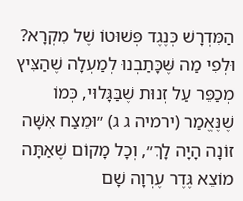הַמִּדְרָשׁ כְּנֶגֶד פְּשׁוּטוֹ שֶׁל מִקְרָא? וּלְפִי מַה שֶּׁכָּתַבְנוּ לְמַעְלָה שֶׁהַצִּיץ מְכַפֵּר עַל זְנוּת שֶׁבַּגָּלוּי, כְּמוֹ שֶׁנֶּאֱמַר (ירמיה ג ג) ״וּמֵצַח אִשָּׁה זוֹנָה הָיָה לָךְ״, וְכָל מָקוֹם שֶׁאַתָּה מוֹצֵא גֶּדֶר עֶרְוָה שָׁם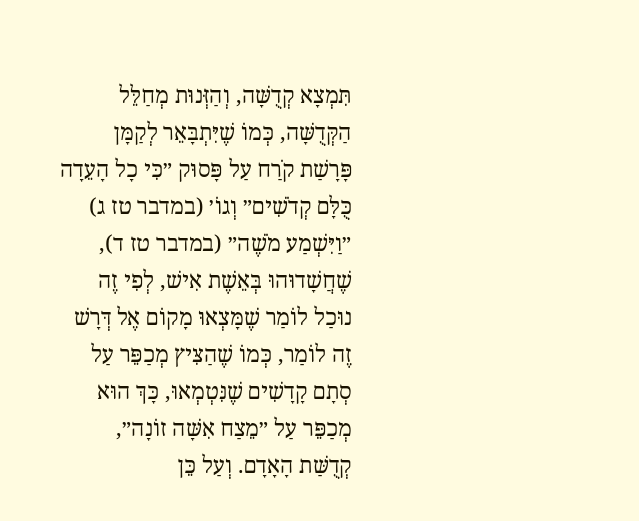תִּמְצָא קְדֻשָּׁה, וְהַזְּנוּת מְחַלֵּל הַקְּדֻשָּׁה, כְּמוֹ שֶׁיִּתְבָּאֵר לְקַמָּן פָּרָשַׁת קֹרַח עַל פָּסוּק ״כִּי כָל הָעֵדָה כֻּלָּם קְדֹשִׁים״ וְגוֹ׳ (במדבר טז ג) ״וַיִּשְׁמַע מֹשֶׁה״ (במדבר טז ד), שֶׁחֲשָׁדוּהוּ בְּאֵשֶׁת אִישׁ, לְפִי זֶה נוּכַל לוֹמַר שֶׁמָּצְאוּ מָקוֹם אֶל דְּרָשׁ זֶה לוֹמַר, כְּמוֹ שֶׁהַצִּיץ מְכַפֵּר עַל סְתָם קָדָשִׁים שֶׁנִּטְמְאוּ, כָּךְ הוּא מְכַפֵּר עַל ״מֵצַח אִשָּׁה זוֹנָה״, קְדֻשַּׁת הָאָדָם. וְעַל כֵּן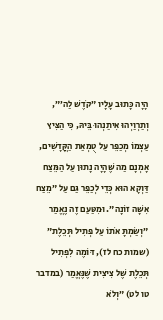הָיָה כָּתוּב עָלָיו ״קֹדֶשׁ לַה׳״, וְתַרְוַיְהוּ אִיתַנְהוּ בֵּיהּ, כִּי הַצִּיץ עַצְמוֹ מְכַפֵּר עַל טֻמְאַת הַקֳּדָשִׁים, אָמְנָם מַה שֶּׁהָיָה נָתוּן עַל הַמֵּצַח דַּוְקָא הוּא כְּדֵי לְכַפֵּר גַּם עַל ״מֵצַח אִשָּׁה זוֹנָה״. וּמִטַּעַם זֶה נֶאֱמַר ״וְשַׂמְתָּ אֹתוֹ עַל פְּתִיל תְּכֵלֶת״ (שמות כח לז), דּוֹמֶה לִפְתִיל תְּכֵלֶת שֶׁל צִיצִית שֶׁנֶּאֱמַר (במדבר טו לט) ״וְלֹא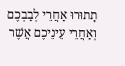תָתוּרוּ אַחֲרֵי לְבַבְכֶם וְאַחֲרֵי עֵינֵיכֶם אֲשֶׁר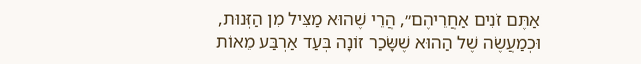אַתֶּם זֹנִים אַחֲרֵיהֶם״, הֲרֵי שֶׁהוּא מַצִּיל מִן הַזְּנוּת, וּכְמַעֲשֶׂה שֶׁל הַהוּא שֶׁשָּׂכַר זוֹנָה בְּעַד אַרְבַּע מֵאוֹת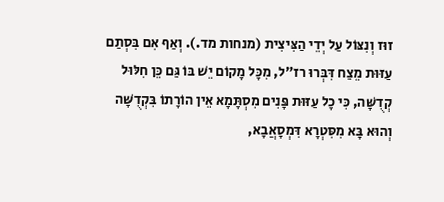זוּז וְנִצּוֹל עַל יְדֵי הַצִּיצִית (מנחות מד.). וְאַף אִם בִּסְתַם עַזּוּת מֵצַח דִּבְּרוּ רז״ל, מִכָּל מָקוֹם יֵשׁ בּוֹ גַּם כֵּן חִלּוּל קְדֻשָּׁה, כִּי כָל עַזּוּת פָּנִים מִסְתָּמָא אֵין הוֹרָתוֹ בִּקְדֻשָּׁה וְהוּא בָּא מִסִּטְרָא דִּמְסָאֲבָא,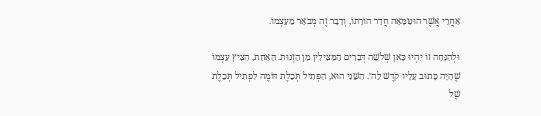אַחֲרֵי אֲשֶׁר הוּטַּמָּאָה חֲדַר הוֹרָתוֹ, וְדָבָר זֶה מְבֹאָר מֵעַצְמוֹ.

וּלְהַנָּחָה זוֹ יִהְיוּ כָּאן שְׁלֹשָׁה דְּבָרִים הַמַּצִּילִין מִן הַזְּנוּת. הָאַחַת, הַצִּיץ עַצְמוֹ שֶׁהָיָה כָּתוּב עָלָיו קֹדֶשׁ לַה׳. הַשֵּׁנִי הוּא, הַפְּתִיל תְּכֵלֶת דּוֹמֶה לִפְתִיל תְּכֵלֶת שֶׁל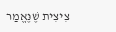צִיצִית שֶׁנֶּאֱמַר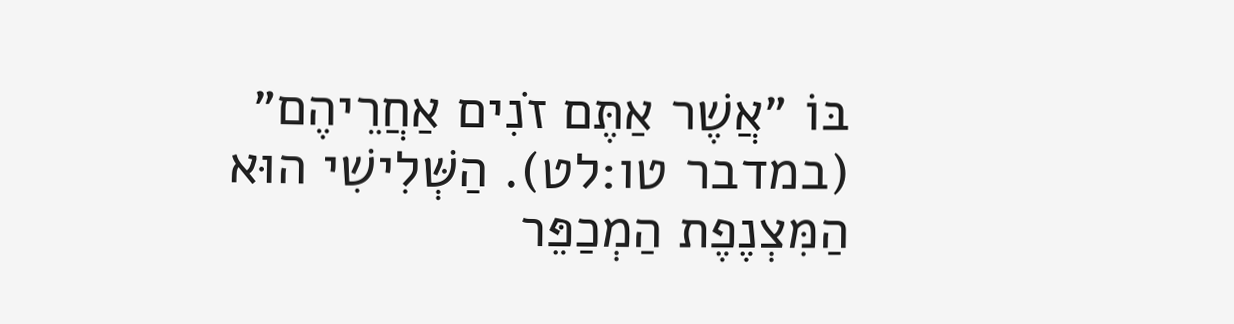בּוֹ ״אֲשֶׁר אַתֶּם זֹנִים אַחֲרֵיהֶם״ (במדבר טו:לט). הַשְּׁלִישִׁי הוּא הַמִּצְנֶפֶת הַמְכַפֵּר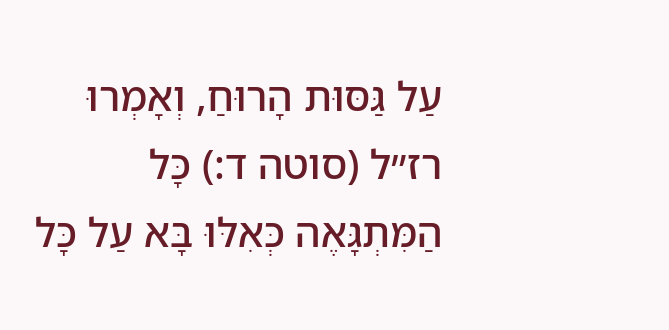עַל גַּסּוּת הָרוּחַ, וְאָמְרוּ רז״ל (סוטה ד:) כָּל הַמִּתְגָּאֶה כְּאִלּוּ בָּא עַל כָּל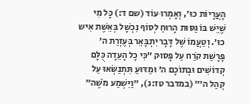הָעֲרָיוֹת כוּ׳, וְאָמְרוּ עוֹד (שם ד:) כָּל מִי שֶׁיֵּשׁ בּוֹ גַּסּוּת הָרוּחַ לְסוֹף נִכְשָׁל בְּאֵשֶׁת אִיש כוּ׳. וְטַעֲמוֹ שֶׁל דָּבָר יִתְבָּאֵר בְּעֶזְרַת ה׳ פָּרָשַׁת קֹרַח עַל פָּסוּק ״כִּי כָל הָעֵדָה כֻּלָּם קְדוֹשִׁים וּבְתוֹכָם ה׳ וּמַדּוּעַ תִּתְנַשְּׂאוּ עַל קְהַל ה׳״ (במדבר טז:ג), ״וַיִּשְׁמַע מֹשֶׁה״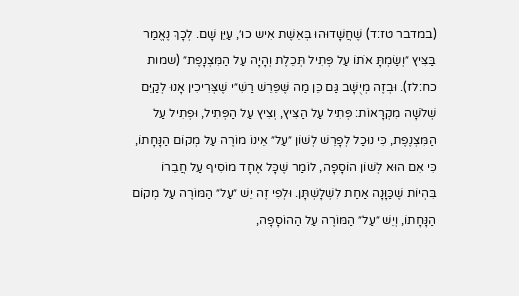(במדבר טז:ד) שֶׁחֲשָׁדוּהוּ בְּאֵשֶׁת אִיש כוּ׳, עַיֵּן שָׁם. לְכָךְ נֶאֱמַר בַּצִּיץ ״וְשַׂמְתָּ אֹתוֹ עַל פְּתִיל תְּכֵלֶת וְהָיָה עַל הַמִּצְנָפֶת״ (שמות כח:לז). וּבְזֶה מְיֻשָּׁב גַּם כֵּן מַה שֶּׁפֵּרֵשׁ רַשִׁ״י שֶׁצְּרִיכִין אָנוּ לְקַיֵּם שְׁלֹשָׁה מִקְרָאוֹת: פְּתִיל עַל הַצִּיץ, וְצִיץ עַל הַפְּתִיל, וּפְתִיל עַל הַמִּצְנֶפֶת, כִּי נוּכַל לְפָרֵשׁ לְשׁוֹן ״עַל״ אֵינוֹ מוֹרֶה עַל מְקוֹם הַנָּחָתוֹ, כִּי אִם הוּא לְשׁוֹן הוֹסָפָה, לוֹמַר שֶׁכָּל אֶחָד מוֹסִיף עַל חֲבֵרוֹ בִּהְיוֹת שֶׁכַּוָּנָה אַחַת לִשְׁלָשְׁתָּן. וּלְפִי זֶה יֵשׁ ״עַל״ הַמּוֹרֶה עַל מְקוֹם הַנָּחָתוֹ, וְיֵשׁ ״עַל״ הַמּוֹרֶה עַל הַהוֹסָפָה,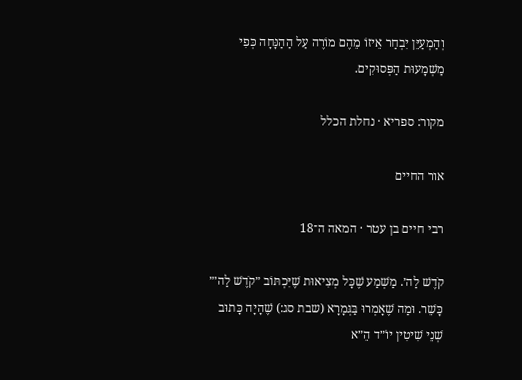וְהַמְעַיֵּן יִבְחַר אֵיזוֹ מֵהֶם מוֹרֶה עַל הַהַנָּחָה כְּפִי מַשְׁמָעוּת הַפְּסוּקִים.

מקור: ספריא · נחלת הכלל

אור החיים

רבי חיים בן עטר · המאה ה־18

קֹדֶשׁ לַה׳. מַשְׁמַע שֶׁכָּל מְצִיאוּת שֶׁיִּכְתּוֹב ״קֹדֶשׁ לַה׳״ כָּשֵׁר. וּמַה שֶׁאָמְרוּ בַּגְּמָרָא (שבת סג:) שֶׁהָיָה כָּתוּב שְׁנֵי שִׁיטִין יוֹ״ד הֵ״א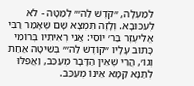לְמַעְלָה, ״קֹדֶשׁ לַה׳״ לְמַטָּה - לֹא לְעִכּוּבָא. וְלָזֶה תִּמְצָא שָׁם שֶׁאָמַר רַבִּי אֱלִיעֶזֶר בַּר׳ יוֹסֵי: אֲנִי רְאִיתִיו בְּרוֹמִי כָּתוּב עָלָיו ״קוֹדֶשׁ לַה׳״ בְּשִׁיטָה אַחַת וְגוֹ׳, הֲרֵי שֶׁאֵין הַדָּבָר מְעַכֵּב, וַאֲפִלּוּ לְתַנָּא קַמָּא אֵינוֹ מְעַכֵּב.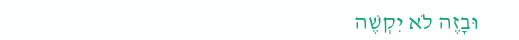וּבָזֶה לֹא יִקְשֶׁה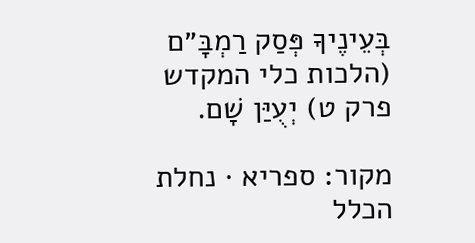בְּעֵינֶיךָ פְּסַק רַמְבָּ״ם (הלכות כלי המקדש פרק ט) יְעֻיַּן שָׁם.

מקור: ספריא · נחלת הכלל